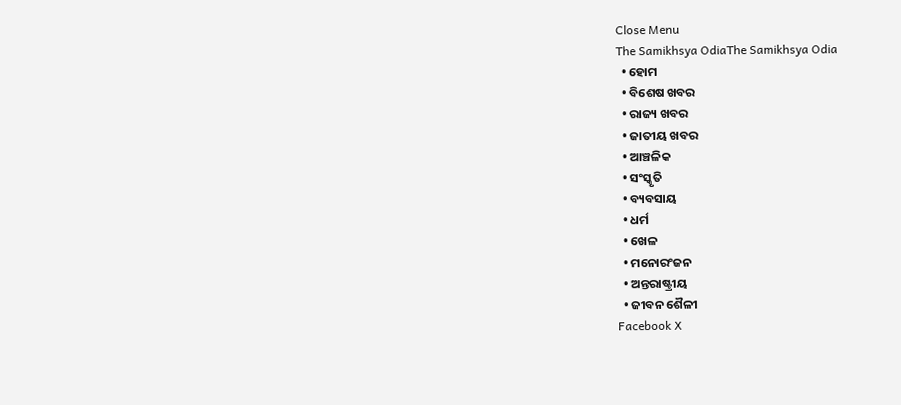Close Menu
The Samikhsya OdiaThe Samikhsya Odia
  • ହୋମ
  • ବିଶେଷ ଖବର
  • ରାଜ୍ୟ ଖବର
  • ଜାତୀୟ ଖବର
  • ଆଞ୍ଚଳିକ
  • ସଂସ୍କୃତି
  • ବ୍ୟବସାୟ
  • ଧର୍ମ
  • ଖେଳ
  • ମନୋରଂଜନ
  • ଅନ୍ତରାଷ୍ଟ୍ରୀୟ
  • ଜୀବନ ଶୈଳୀ
Facebook X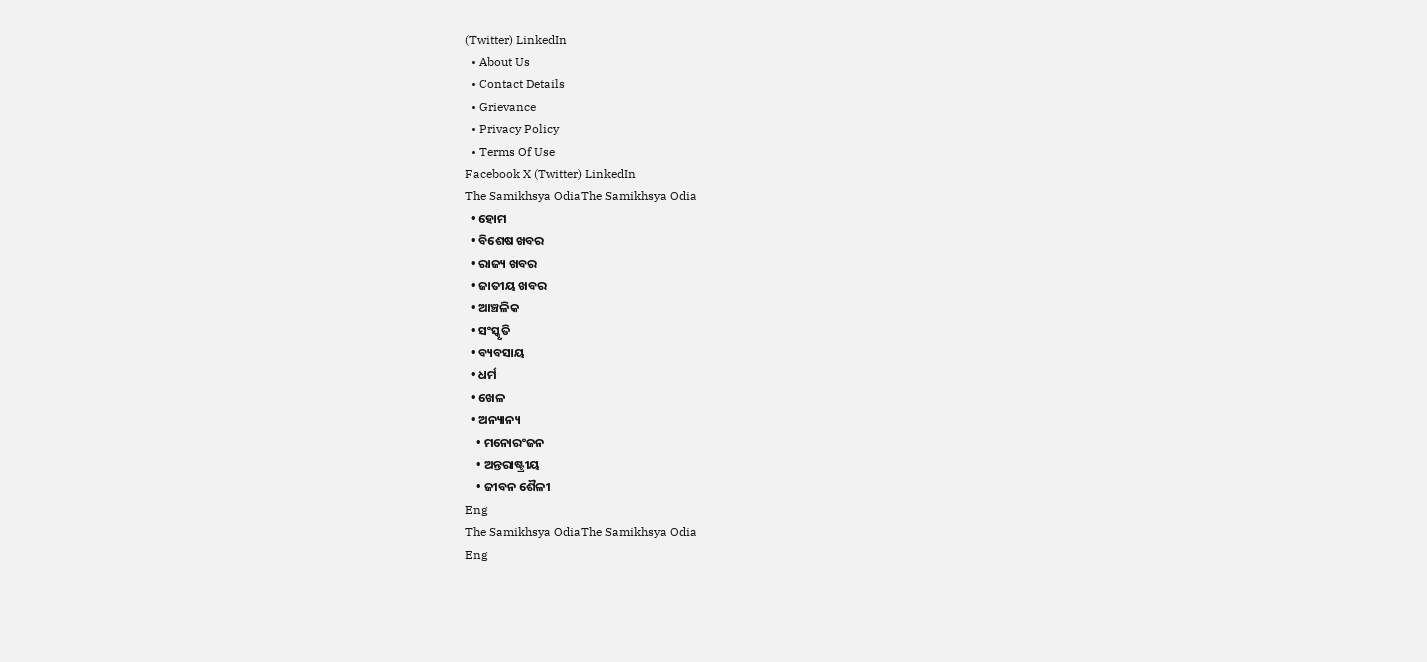(Twitter) LinkedIn
  • About Us
  • Contact Details
  • Grievance
  • Privacy Policy
  • Terms Of Use
Facebook X (Twitter) LinkedIn
The Samikhsya OdiaThe Samikhsya Odia
  • ହୋମ
  • ବିଶେଷ ଖବର
  • ରାଜ୍ୟ ଖବର
  • ଜାତୀୟ ଖବର
  • ଆଞ୍ଚଳିକ
  • ସଂସ୍କୃତି
  • ବ୍ୟବସାୟ
  • ଧର୍ମ
  • ଖେଳ
  • ଅନ୍ୟାନ୍ୟ
    • ମନୋରଂଜନ
    • ଅନ୍ତରାଷ୍ଟ୍ରୀୟ
    • ଜୀବନ ଶୈଳୀ
Eng
The Samikhsya OdiaThe Samikhsya Odia
Eng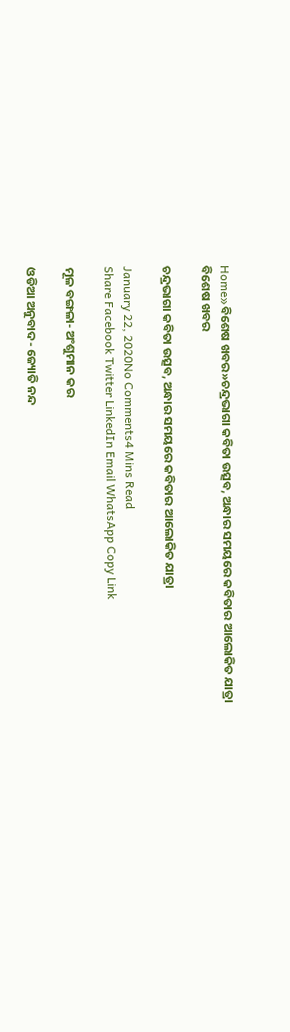Home»ବିଶେଷ ଖବର»ଚନ୍ଦ୍ରଭାଗା କବିତା ଉତ୍ସବ, ଅନ୍ଧାର ସମୟରେ କବିତାର ଆଲୋକିତ ଯାତ୍ରା
ବିଶେଷ ଖବର

ଚନ୍ଦ୍ରଭାଗା କବିତା ଉତ୍ସବ, ଅନ୍ଧାର ସମୟରେ କବିତାର ଆଲୋକିତ ଯାତ୍ରା

January 22, 2020No Comments4 Mins Read
Share Facebook Twitter LinkedIn Email WhatsApp Copy Link

ମୂଳ ବଙ୍ଗଳା- ଅଂଶୁମାନ କର

ଓଡିଆ ଅନୁବାଦ- ଜ୍ୟୋତି ନନ୍ଦ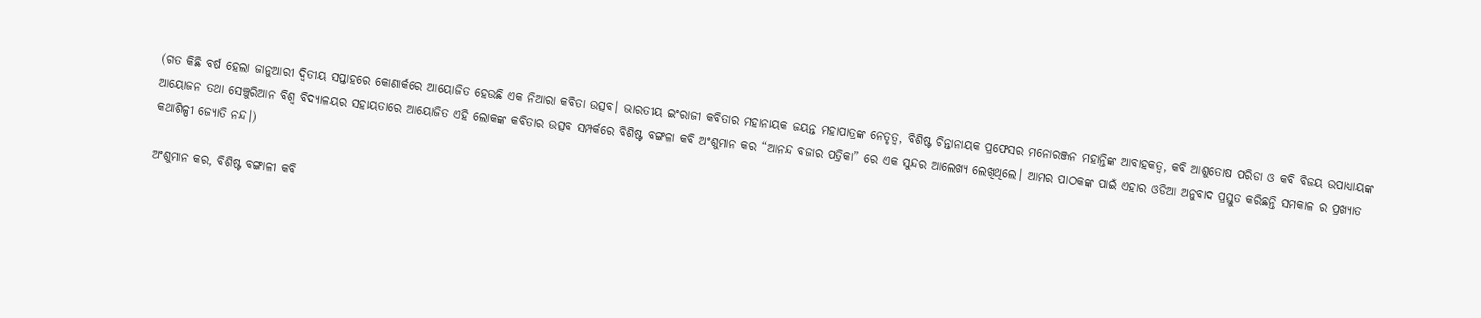(ଗତ କିଛି ବର୍ଷ ହେଲା ଜାନୁଆରୀ ଦ୍ଵିତୀୟ ସପ୍ତାହରେ କୋଣାର୍କରେ ଆୟୋଜିତ ହେଉଛି ଏକ ନିଆରା କବିତା ଉତ୍ସବ। ଭାରତୀୟ ଇଂରାଜୀ କବିତାର ମହାନାୟକ ଜୟନ୍ତ ମହାପାତ୍ରଙ୍କ ନେତୃତ୍ଵ, ବିଶିଷ୍ଟ ଚିନ୍ତାନାୟକ ପ୍ରଫେସର ମନୋରଞ୍ଜନ ମହାନ୍ତିଙ୍କ ଆବାହକତ୍ଵ, କବି ଆଶୁତୋଷ ପରିଡା ଓ କବି ବିଜୟ ଉପାଧ୍ୟାୟଙ୍କ ଆୟୋଜନ ତଥା ସେଞ୍ଚୁରିଆନ ବିଶ୍ଵ ବିଦ୍ୟାଳୟର ସହାୟତାରେ ଆୟୋଜିତ ଏହି ଲୋକଙ୍କ କବିତାର ଉତ୍ସବ ସମ୍ପର୍କରେ ବିଶିଷ୍ଟ ବଙ୍ଗଳା କବି ଅଂଶୁମାନ କର “ଆନନ୍ଦ ବଜାର ପତ୍ରିକା” ରେ ଏକ ସୁନ୍ଦର ଆଲେଖ୍ୟ ଲେଖିଥିଲେ। ଆମର ପାଠକଙ୍କ ପାଇଁ ଏହାର ଓଡିଆ ଅନୁବାଦ ପ୍ରସ୍ତୁତ କରିଛନ୍ତି ସମକାଳ ର ପ୍ରଖ୍ୟାତ କଥାଶିଳ୍ପୀ ଜ୍ୟୋତି ନନ୍ଦ।)

ଅଂଶୁମାନ କର, ବିଶିଷ୍ଟ ବଙ୍ଗାଳୀ କବି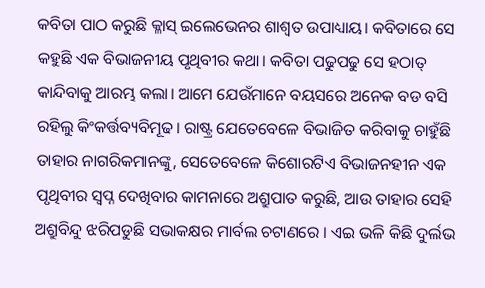କବିତା ପାଠ କରୁଛି କ୍ଳାସ୍ ଇଲେଭେନର ଶାଶ୍ୱତ ଉପାଧ୍ୟାୟ। କବିତାରେ ସେ କହୁଛି ଏକ ବିଭାଜନୀୟ ପୃଥିବୀର କଥା। କବିତା ପଢୁପଢୁ ସେ ହଠାତ୍ କାନ୍ଦିବାକୁ ଆରମ୍ଭ କଲା। ଆମେ ଯେଉଁମାନେ ବୟସରେ ଅନେକ ବଡ ବସି ରହିଲୁ କିଂକର୍ତ୍ତବ୍ୟବିମୂଢ। ରାଷ୍ଟ୍ର ଯେତେବେଳେ ବିଭାଜିତ କରିବାକୁ ଚାହୁଁଛି ତାହାର ନାଗରିକମାନଙ୍କୁ, ସେତେବେଳେ କିଶୋରଟିଏ ବିଭାଜନହୀନ ଏକ ପୃଥିବୀର ସ୍ୱପ୍ନ ଦେଖିବାର କାମନାରେ ଅଶ୍ରୁପାତ କରୁଛି, ଆଉ ତାହାର ସେହି ଅଶ୍ରୁବିନ୍ଦୁ ଝରିପଡୁଛି ସଭାକକ୍ଷର ମାର୍ବଲ ଚଟାଣରେ । ଏଇ ଭଳି କିଛି ଦୁର୍ଲଭ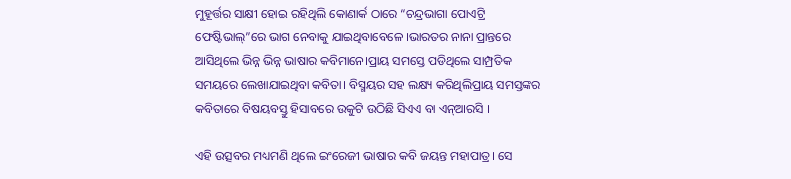ମୁହୂର୍ତ୍ତର ସାକ୍ଷୀ ହୋଇ ରହିଥିଲି କୋଣାର୍କ ଠାରେ “ଚନ୍ଦ୍ରଭାଗା ପୋଏଟ୍ରି ଫେଷ୍ଟିଭାଲ୍”ରେ ଭାଗ ନେବାକୁ ଯାଇଥିବାବେଳେ ।ଭାରତର ନାନା ପ୍ରାନ୍ତରେ ଆସିଥିଲେ ଭିନ୍ନ ଭିନ୍ନ ଭାଷାର କବିମାନେ।ପ୍ରାୟ ସମସ୍ତେ ପଡିଥିଲେ ସାମ୍ପ୍ରତିକ ସମୟରେ ଲେଖାଯାଇଥିବା କବିତା। ବିସ୍ମୟର ସହ ଲକ୍ଷ୍ୟ କରିଥିଲିପ୍ରାୟ ସମସ୍ତଙ୍କର କବିତାରେ ବିଷୟବସ୍ତୁ ହିସାବରେ ଉକୁଟି ଉଠିଛି ସିଏଏ ବା ଏନ୍ଆରସି ।

ଏହି ଉତ୍ସବର ମଧ୍ୟମଣି ଥିଲେ ଇଂରେଜୀ ଭାଷାର କବି ଜୟନ୍ତ ମହାପାତ୍ର। ସେ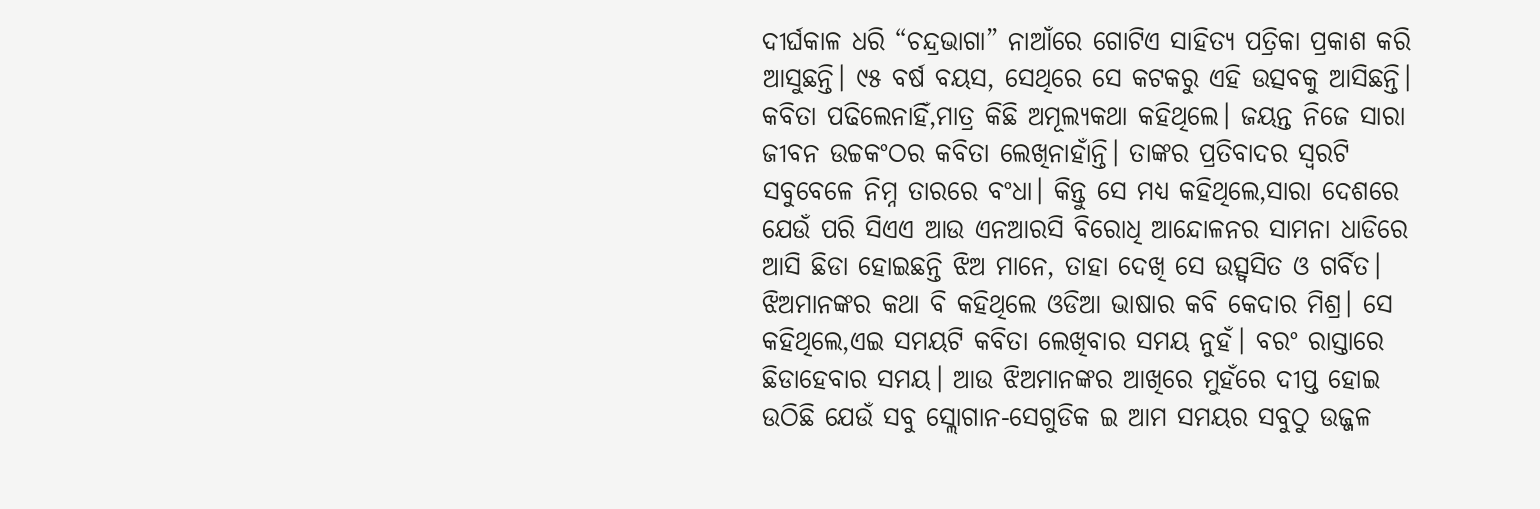ଦୀର୍ଘକାଳ ଧରି “ଚନ୍ଦ୍ରଭାଗା” ନାଆଁରେ ଗୋଟିଏ ସାହିତ୍ୟ ପତ୍ରିକା ପ୍ରକାଶ କରି ଆସୁଛନ୍ତି। ୯୫ ବର୍ଷ ବୟସ, ସେଥିରେ ସେ କଟକରୁ ଏହି ଉତ୍ସବକୁ ଆସିଛନ୍ତି। କବିତା ପଢିଲେନାହିଁ,ମାତ୍ର କିଛି ଅମୂଲ୍ୟକଥା କହିଥିଲେ। ଜୟନ୍ତ ନିଜେ ସାରା ଜୀବନ ଉଚ୍ଚକଂଠର କବିତା ଲେଖିନାହାଁନ୍ତି। ତାଙ୍କର ପ୍ରତିବାଦର ସ୍ୱରଟି ସବୁବେଳେ ନିମ୍ନ ତାରରେ ବଂଧା। କିନ୍ତୁ ସେ ମଧ୍ୟ କହିଥିଲେ,ସାରା ଦେଶରେ ଯେଉଁ ପରି ସିଏଏ ଆଉ ଏନଆରସି ବିରୋଧି ଆନ୍ଦୋଳନର ସାମନା ଧାଡିରେ ଆସି ଛିଡା ହୋଇଛନ୍ତି ଝିଅ ମାନେ, ତାହା ଦେଖି ସେ ଉତ୍ସ୍ୱସିତ ଓ ଗର୍ବିତ। ଝିଅମାନଙ୍କର କଥା ବି କହିଥିଲେ ଓଡିଆ ଭାଷାର କବି କେଦାର ମିଶ୍ର। ସେ କହିଥିଲେ,ଏଇ ସମୟଟି କବିତା ଲେଖିବାର ସମୟ ନୁହଁ। ବରଂ ରାସ୍ତାରେ ଛିଡାହେବାର ସମୟ। ଆଉ ଝିଅମାନଙ୍କର ଆଖିରେ ମୁହଁରେ ଦୀପ୍ତ ହୋଇ ଉଠିଛି ଯେଉଁ ସବୁ ସ୍ଲୋଗାନ-ସେଗୁଡିକ ଇ ଆମ ସମୟର ସବୁଠୁ ଉଜ୍ଜଳ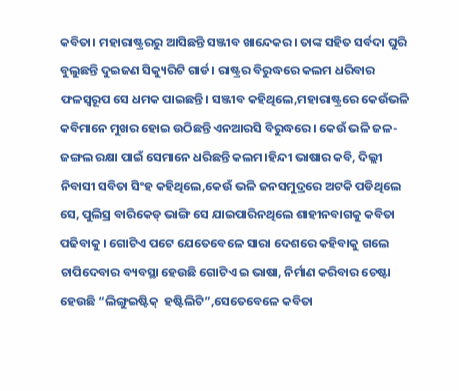କବିତା। ମହାରାଷ୍ଟ୍ରରରୁ ଆସିଛନ୍ତି ସଞ୍ଜୀବ ଖାନ୍ଦେକର। ତାଙ୍କ ସହିତ ସର୍ବଦା ଘୁରି ବୁଲୁଛନ୍ତି ଦୁଇଜଣ ସିକ୍ୟୁରିଟି ଗାର୍ଡ। ରାଷ୍ଟ୍ରର ବିରୁଦ୍ଧରେ କଲମ ଧରିବାର ଫଳସ୍ୱରୂପ ସେ ଧମକ ପାଇଛନ୍ତି। ସଞ୍ଜୀବ କହିଥିଲେ,ମହାରାଷ୍ଟ୍ରରେ କେଉଁଭଳି କବିମାନେ ମୁଖର ହୋଇ ଉଠିଛନ୍ତି ଏନଆରସି ବିରୁଦ୍ଧରେ। କେଉଁ ଭଳି ଜଳ-ଜଙ୍ଗଲ ରକ୍ଷା ପାଇଁ ସେମାନେ ଧରିଛନ୍ତି କଲମ।ହିନ୍ଦୀ ଭାଷାର କବି, ଦିଲ୍ଲୀ ନିବାସୀ ସବିତା ସିଂହ କହିଥିଲେ,କେଉଁ ଭଳି ଜନସମୁଦ୍ରରେ ଅଟକି ପଡିଥିଲେ ସେ, ପୁଲିସ୍ର ବାରିକେଡ୍ ଭାଙ୍ଗି ସେ ଯାଇପାରିନଥିଲେ ଶାହୀନବାଗକୁ କବିତା ପଢିବାକୁ । ଗୋଟିଏ ପଟେ ଯେତେବେଳେ ସାରା ଦେଶରେ କହିବାକୁ ଗଲେ ଚାପିଦେବାର ବ୍ୟବସ୍ଥା ହେଉଛି ଗୋଟିଏ ଇ ଭାଷା, ନିର୍ମାଣ କରିବାର ଚେଷ୍ଟା ହେଉଛି “ଲିଙ୍ଗୁଇଷ୍ଟିକ୍  ହଷ୍ଟିଲିଟି”,ସେତେବେଳେ କବିତା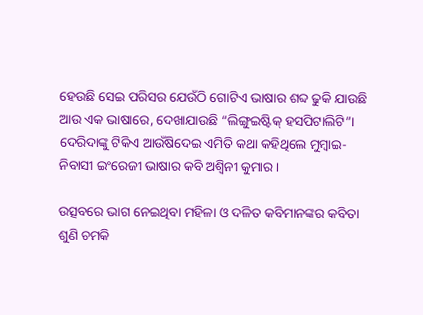ହେଉଛି ସେଇ ପରିସର ଯେଉଁଠି ଗୋଟିଏ ଭାଷାର ଶବ୍ଦ ଢୁକି ଯାଉଛି ଆଉ ଏକ ଭାଷାରେ, ଦେଖାଯାଉଛି “ଲିଙ୍ଗୁଇଷ୍ଟିକ୍ ହସପିଟାଲିଟି”। ଦେରିଦାଙ୍କୁ ଟିକିଏ ଆଉଁଷିଦେଇ ଏମିତି କଥା କହିଥିଲେ ମୁମ୍ବାଇ-ନିବାସୀ ଇଂରେଜୀ ଭାଷାର କବି ଅଶ୍ୱିନୀ କୁମାର।

ଉତ୍ସବରେ ଭାଗ ନେଇଥିବା ମହିଳା ଓ ଦଳିତ କବିମାନଙ୍କର କବିତା ଶୁଣି ଚମକି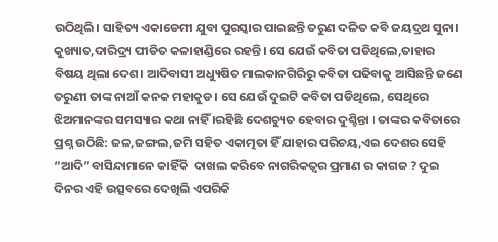ଉଠିଥିଲି। ସାହିତ୍ୟ ଏକାଡେମୀ ଯୁବା ପୁରସ୍କାର ପାଇଛନ୍ତି ତରୁଣ ଦଳିତ କବି ଜୟଦ୍ରଥ ସୁନା। କୁଖ୍ୟାତ,ଦାରିଦ୍ର୍ୟ ପୀଡିତ କଳାହାଣ୍ଡିରେ ରହନ୍ତି। ସେ ଯେଉଁ କବିତା ପଡିଥିଲେ,ତାହାର ବିଷୟ ଥିଲା ଦେଶ। ଆଦିବାସୀ ଅଧ୍ୟୁଷିତ ମାଲକାନଗିରିରୁ କବିତା ପଢିବାକୁ ଆସିଛନ୍ତି ଜଣେ ତରୁଣୀ ତାଙ୍କ ନାଆଁ କନକ ମହାକୁଡ। ସେ ଯେଉଁ ଦୁଇଟି କବିତା ପଡିଥିଲେ, ସେଥିରେ ଝିଅମାନଙ୍କର ସମସ୍ୟାର କଥା ନାହିଁ ।ରହିଛି ଦେଶଚ୍ୟୁତ ହେବାର ଦୁଶ୍ଚିନ୍ତା । ତାଙ୍କର କବିତାରେ ପ୍ରଶ୍ନ ଉଠିଛି: ଜଳ,ଜଙ୍ଗଲ,ଜମି ସହିତ ଏକାତ୍ମତା ହିଁ ଯାହାର ପରିଚୟ,ଏଇ ଦେଶର ସେହି “ଆଦି” ବାସିନ୍ଦାମାନେ କାହିଁକି  ଦାଖଲ କରିବେ ନାଗରିକତ୍ୱର ପ୍ରମାଣ ର କାଗଜ ? ଦୁଇ ଦିନର ଏହି ଉତ୍ସବରେ ଦେଖିଲି ଏପରିକି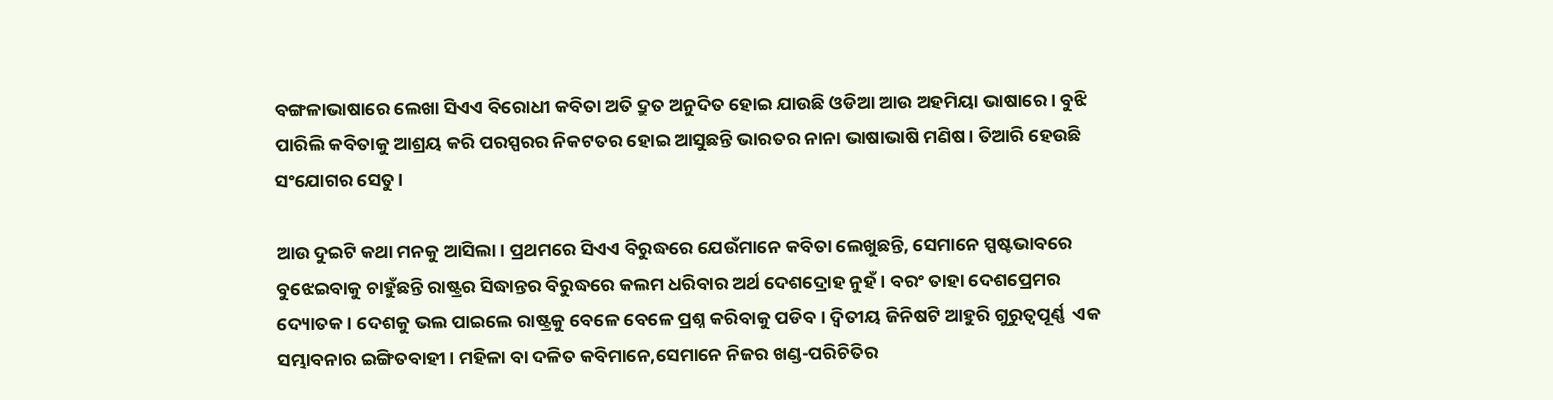ବଙ୍ଗଳାଭାଷାରେ ଲେଖା ସିଏଏ ବିରୋଧୀ କବିତା ଅତି ଦ୍ରୁତ ଅନୁଦିତ ହୋଇ ଯାଉଛି ଓଡିଆ ଆଉ ଅହମିୟା ଭାଷାରେ। ବୁଝି ପାରିଲି କବିତାକୁ ଆଶ୍ରୟ କରି ପରସ୍ପରର ନିକଟତର ହୋଇ ଆସୁଛନ୍ତି ଭାରତର ନାନା ଭାଷାଭାଷି ମଣିଷ। ତିଆରି ହେଉଛି ସଂଯୋଗର ସେତୁ।

ଆଉ ଦୁଇଟି କଥା ମନକୁ ଆସିଲା। ପ୍ରଥମରେ ସିଏଏ ବିରୁଦ୍ଧରେ ଯେଉଁମାନେ କବିତା ଲେଖୁଛନ୍ତି, ସେମାନେ ସ୍ପଷ୍ଟଭାବରେ ବୁଝେଇବାକୁ ଚାହୁଁଛନ୍ତି ରାଷ୍ଟ୍ରର ସିଦ୍ଧାନ୍ତର ବିରୁଦ୍ଧରେ କଲମ ଧରିବାର ଅର୍ଥ ଦେଶଦ୍ରୋହ ନୁହଁ। ବରଂ ତାହା ଦେଶପ୍ରେମର ଦ୍ୟୋତକ। ଦେଶକୁ ଭଲ ପାଇଲେ ରାଷ୍ଟ୍ରକୁ ବେଳେ ବେଳେ ପ୍ରଶ୍ନ କରିବାକୁ ପଡିବ। ଦ୍ୱିତୀୟ ଜିନିଷଟି ଆହୁରି ଗୁରୁତ୍ୱପୂର୍ଣ୍ଣ  ଏକ ସମ୍ଭାବନାର ଇଙ୍ଗିତବାହୀ। ମହିଳା ବା ଦଳିତ କବିମାନେ,ସେମାନେ ନିଜର ଖଣ୍ଡ-ପରିଚିତିର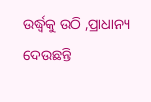ଉର୍ଦ୍ଧ୍ୱକୁ ଉଠି ,ପ୍ରାଧାନ୍ୟ ଦେଉଛନ୍ତି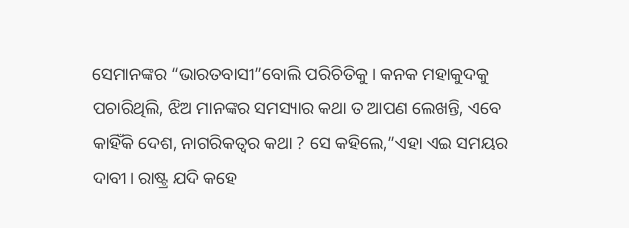ସେମାନଙ୍କର “ଭାରତବାସୀ”ବୋଲି ପରିଚିତିକୁ। କନକ ମହାକୁଦକୁ ପଚାରିଥିଲି, ଝିଅ ମାନଙ୍କର ସମସ୍ୟାର କଥା ତ ଆପଣ ଲେଖନ୍ତି, ଏବେ କାହିଁକି ଦେଶ, ନାଗରିକତ୍ୱର କଥା ? ସେ କହିଲେ,”ଏହା ଏଇ ସମୟର ଦାବୀ। ରାଷ୍ଟ୍ର ଯଦି କହେ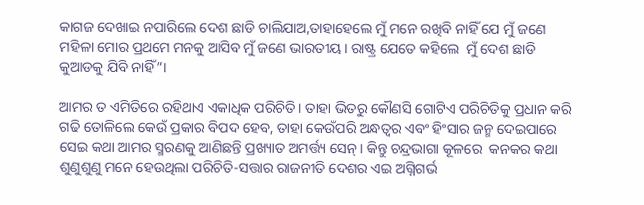କାଗଜ ଦେଖାଇ ନପାରିଲେ ଦେଶ ଛାଡି ଚାଲିଯାଅ,ତାହାହେଲେ ମୁଁ ମନେ ରଖିବି ନାହିଁ ଯେ ମୁଁ ଜଣେ ମହିଳା ମୋର ପ୍ରଥମେ ମନକୁ ଆସିବ ମୁଁ ଜଣେ ଭାରତୀୟ। ରାଷ୍ଟ୍ର ଯେତେ କହିଲେ  ମୁଁ ଦେଶ ଛାଡି କୁଆଡକୁ ଯିବି ନାହିଁ”।

ଆମର ତ ଏମିତିରେ ରହିଥାଏ ଏକାଧିକ ପରିଚିତି। ତାହା ଭିତରୁ କୌଣସି ଗୋଟିଏ ପରିଚିତିକୁ ପ୍ରଧାନ କରି ଗଢି ତୋଳିଲେ କେଉଁ ପ୍ରକାର ବିପଦ ହେବ, ତାହା କେଉଁପରି ଅନ୍ଧତ୍ୱର ଏବଂ ହିଂସାର ଜନ୍ମ ଦେଇପାରେ ସେଇ କଥା ଆମର ସ୍ମରଣକୁ ଆଣିଛନ୍ତି ପ୍ରଖ୍ୟାତ ଅମର୍ତ୍ତ୍ୟ ସେନ୍। କିନ୍ତୁ ଚନ୍ଦ୍ରଭାଗା କୂଳରେ  କନକର କଥା ଶୁଣୁଶୁଣୁ ମନେ ହେଉଥିଲା ପରିଚିତି-ସତ୍ତାର ରାଜନୀତି ଦେଶର ଏଇ ଅଗ୍ନିଗର୍ଭ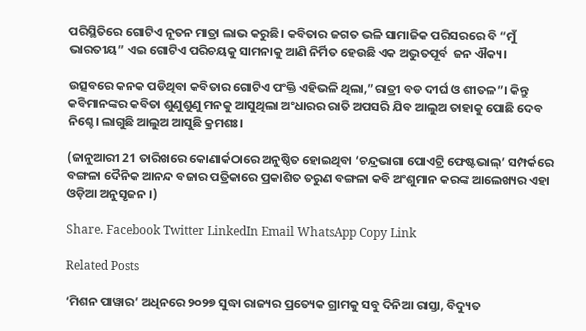ପରିସ୍ଥିତିରେ ଗୋଟିଏ ନୂତନ ମାତ୍ରା ଲାଭ କରୁଛି। କବିତାର ଜଗତ ଭଳି ସାମାଜିକ ପରିସରରେ ବି “ମୁଁ ଭାରତୀୟ” ଏଇ ଗୋଟିଏ ପରିଚୟକୁ ସାମନାକୁ ଆଣି ନିର୍ମିତ ହେଉଛି ଏକ ଅଦ୍ଭୁତପୂର୍ବ  ଜନ ଐକ୍ୟ।

ଉତ୍ସବରେ କନକ ପଡିଥିବା କବିତାର ଗୋଟିଏ ପଂକ୍ତି ଏହିଭଳି ଥିଲା,”ରାତ୍ରୀ ବଡ ଦୀର୍ଘ ଓ ଶୀତଳ”। କିନ୍ତୁ କବିମାନଙ୍କର କବିତା ଶୁଣୁଶୁଣୁ ମନକୁ ଆସୁଥିଲା ଅଂଧାରର ରାତି ଅପସରି ଯିବ ଆଲୁଅ ତାହାକୁ ପୋଛି ଦେବ ନିଶ୍ଚେ। ଲାଗୁଛି ଆଲୁଅ ଆସୁଛି କ୍ରମଶଃ।

(ଜାନୁଆରୀ 21 ତାରିଖରେ କୋଣାର୍କଠାରେ ଅନୁଷ୍ଠିତ ହୋଇଥିବା ‘ଚନ୍ଦ୍ରଭାଗା ପୋଏଟ୍ରି ଫେଷ୍ଟଭାଲ୍‌’ ସମ୍ପର୍କରେ  ବଙ୍ଗଳା ଦୈନିକ ଆନନ୍ଦ ବଜାର ପତ୍ରିକାରେ ପ୍ରକାଶିତ ତରୁଣ ବଙ୍ଗଳା କବି ଅଂଶୁମାନ କରଙ୍କ ଆଲେଖ୍ୟର ଏହା ଓଡ଼ିଆ ଅନୁସୃଜନ ।)

Share. Facebook Twitter LinkedIn Email WhatsApp Copy Link

Related Posts

‘ମିଶନ ପାୱାର’ ଅଧିନରେ ୨୦୨୭ ସୁଦ୍ଧା ରାଜ୍ୟର ପ୍ରତ୍ୟେକ ଗ୍ରାମକୁ ସବୁ ଦିନିଆ ରାସ୍ତା, ବିଦ୍ୟୁତ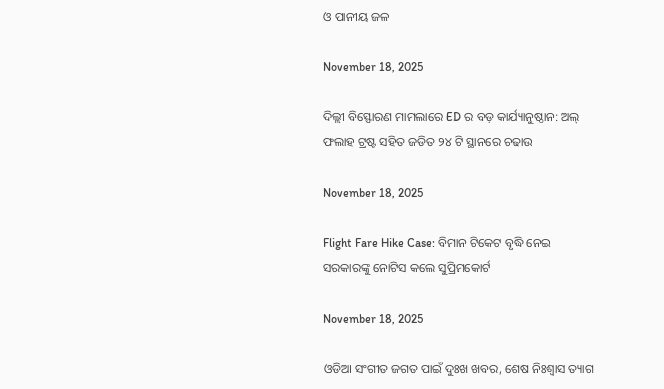ଓ ପାନୀୟ ଜଳ

November 18, 2025

ଦିଲ୍ଲୀ ବିସ୍ଫୋରଣ ମାମଲାରେ ED ର ବଡ଼ କାର୍ଯ୍ୟାନୁଷ୍ଠାନ: ଅଲ୍ ଫଲାହ ଟ୍ରଷ୍ଟ ସହିତ ଜଡିତ ୨୪ ଟି ସ୍ଥାନରେ ଚଢାଉ

November 18, 2025

Flight Fare Hike Case: ବିମାନ ଟିକେଟ ବୃଦ୍ଧି ନେଇ ସରକାରଙ୍କୁ ନୋଟିସ କଲେ ସୁପ୍ରିମକୋର୍ଟ

November 18, 2025

ଓଡିଆ ସଂଗୀତ ଜଗତ ପାଇଁ ଦୁଃଖ ଖବର, ଶେଷ ନିଃଶ୍ବାସ ତ୍ୟାଗ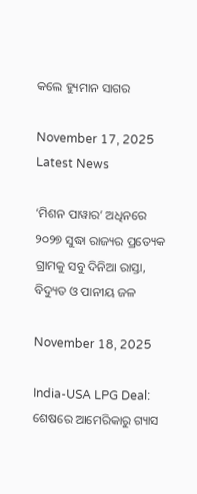କଲେ ହ୍ୟୁମାନ ସାଗର

November 17, 2025
Latest News

‘ମିଶନ ପାୱାର’ ଅଧିନରେ ୨୦୨୭ ସୁଦ୍ଧା ରାଜ୍ୟର ପ୍ରତ୍ୟେକ ଗ୍ରାମକୁ ସବୁ ଦିନିଆ ରାସ୍ତା, ବିଦ୍ୟୁତ ଓ ପାନୀୟ ଜଳ

November 18, 2025

India-USA LPG Deal: ଶେଷରେ ଆମେରିକାରୁ ଗ୍ୟାସ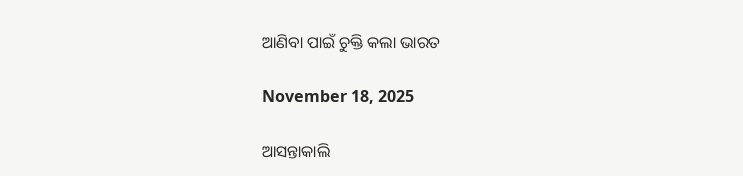ଆଣିବା ପାଇଁ ଚୁକ୍ତି କଲା ଭାରତ

November 18, 2025

ଆସନ୍ତାକାଲି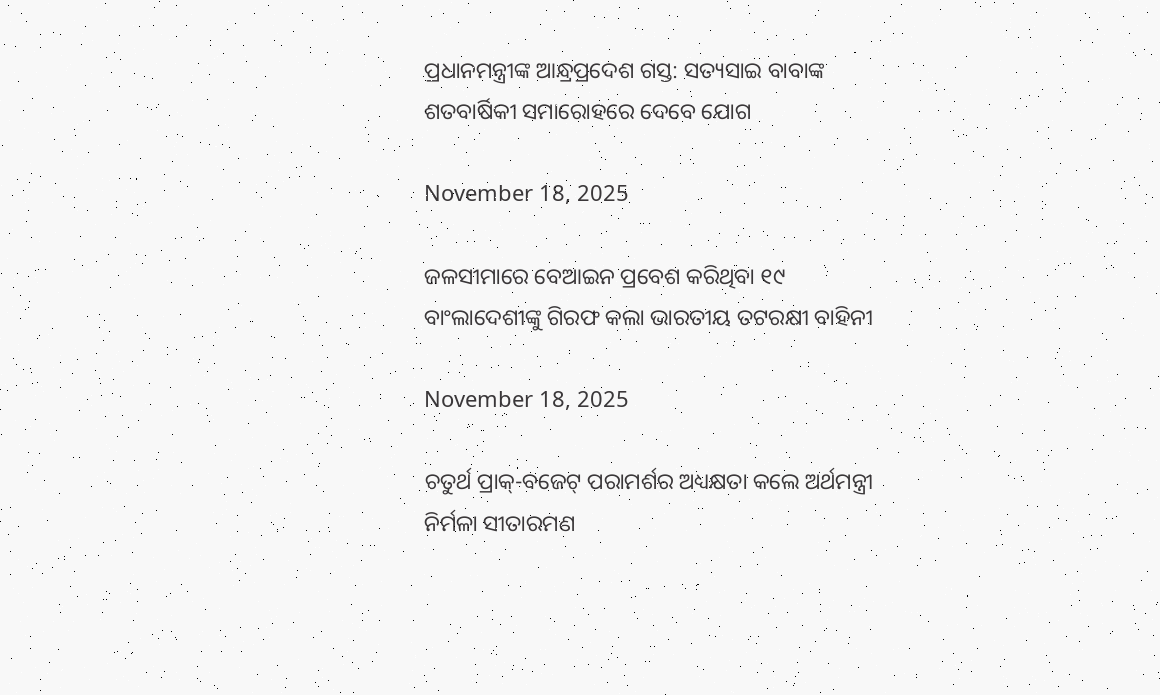ପ୍ରଧାନମନ୍ତ୍ରୀଙ୍କ ଆନ୍ଧ୍ରପ୍ରଦେଶ ଗସ୍ତ: ସତ୍ୟସାଇ ବାବାଙ୍କ ଶତବାର୍ଷିକୀ ସମାରୋହରେ ଦେବେ ଯୋଗ

November 18, 2025

ଜଳସୀମାରେ ବେଆଇନ ପ୍ରବେଶ କରିଥିବା ୧୯ ବାଂଲାଦେଶୀଙ୍କୁ ଗିରଫ କଲା ଭାରତୀୟ ତଟରକ୍ଷୀ ବାହିନୀ

November 18, 2025

ଚତୁର୍ଥ ପ୍ରାକ୍-ବଜେଟ୍ ପରାମର୍ଶର ଅଧ୍ୟକ୍ଷତା କଲେ ଅର୍ଥମନ୍ତ୍ରୀ ନିର୍ମଳା ସୀତାରମଣ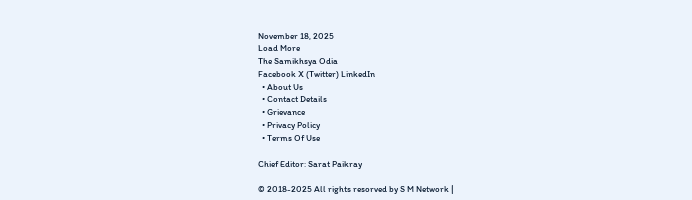November 18, 2025
Load More
The Samikhsya Odia
Facebook X (Twitter) LinkedIn
  • About Us
  • Contact Details
  • Grievance
  • Privacy Policy
  • Terms Of Use

Chief Editor: Sarat Paikray

© 2018-2025 All rights resorved by S M Network |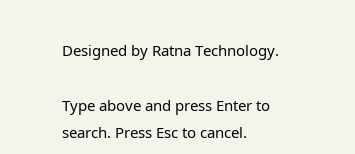Designed by Ratna Technology.

Type above and press Enter to search. Press Esc to cancel.